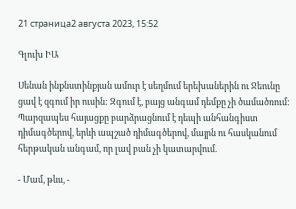21 страница2 августа 2023, 15:52

Գլուխ ԻԱ

Սենան ինքնստինքյան ամուր է սեղմում երեխաներին ու Ջեունը ցավ է զգում իր ուսին: Զգում է, բայց անգամ դեմքը չի ծամածռում: Պարզապես հայացքը բարձրացնում է դեպի անհանգիստ դիմագծերով, երևի ապշած դիմագծերով, մայրն ու հասկանում հերթական անգամ, որ լավ բան չի կատարվում.

- Մամ, թևս, -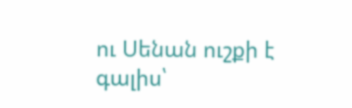ու Սենան ուշքի է գալիս՝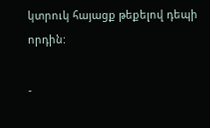կտրուկ հայացք թեքելով դեպի որդին:

-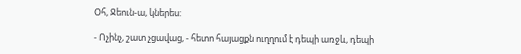Օհ, Ջեուն-ա, կներես:

- Ոչինչ, շատ չցավաց, - հետո հայացքն ուղղում է դեպի առջև, դեպի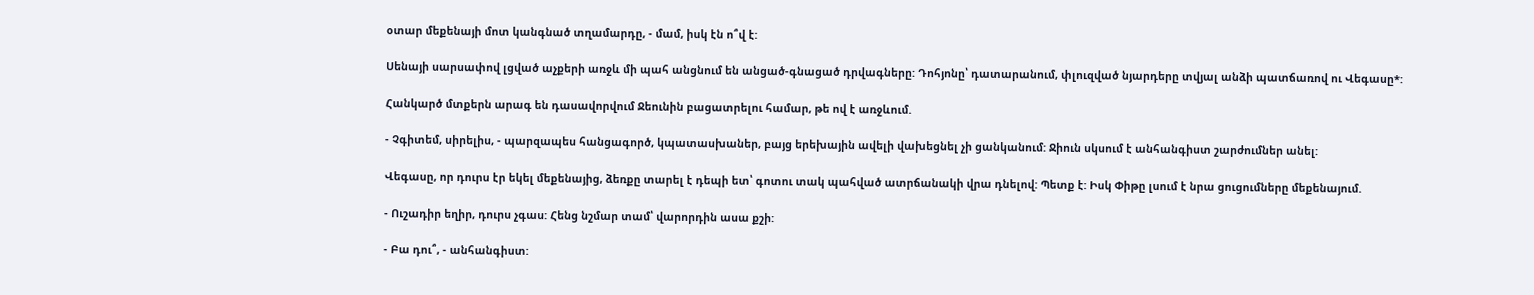օտար մեքենայի մոտ կանգնած տղամարդը, - մամ, իսկ էն ո՞վ է:

Սենայի սարսափով լցված աչքերի առջև մի պահ անցնում են անցած-գնացած դրվագները: Դոհյոնը՝ դատարանում, փլուզված նյարդերը տվյալ անձի պատճառով ու Վեգասը*:

Հանկարծ մտքերն արագ են դասավորվում Ջեունին բացատրելու համար, թե ով է առջևում.

- Չգիտեմ, սիրելիս, - պարզապես հանցագործ, կպատասխաներ, բայց երեխային ավելի վախեցնել չի ցանկանում: Ջիուն սկսում է անհանգիստ շարժումներ անել:

Վեգասը, որ դուրս էր եկել մեքենայից, ձեռքը տարել է դեպի ետ՝ գոտու տակ պահված ատրճանակի վրա դնելով: Պետք է: Իսկ Փիթը լսում է նրա ցուցումները մեքենայում.

- Ուշադիր եղիր, դուրս չգաս: Հենց նշմար տամ՝ վարորդին ասա քշի:

- Բա դու՞, - անհանգիստ: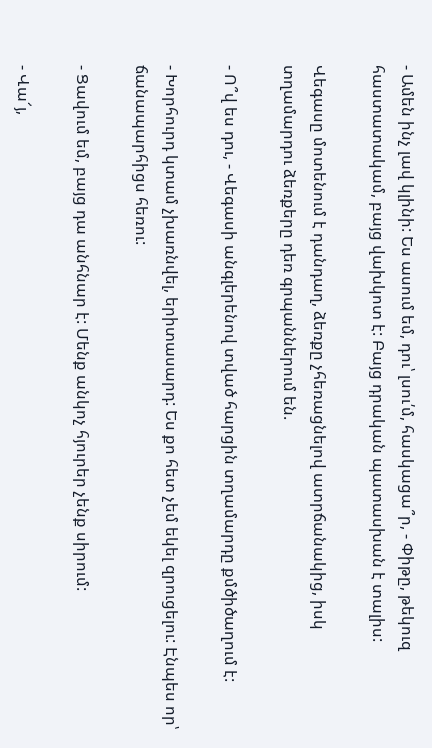- Ամեն ինչ լավ կլինի: Ես ասում եմ, դու՝ լսու՛մ, հասկացա՞ր, - Փիթը, թեկուզ հաստատակամ, բայց վախկոտ է: Բայց դրական պատասխան է տալիս:

Վեգասը մոտենում է դանդաղ, ձեռքը չհեռացնելով ատրճանակից, իսկ տղամարդու ձեռքերը դեռ գրպաններում են.

- Ո՞վ ես դու, - Վեգասի անգլերենով տված հարցին տղամարդը քմծիծաղում է:

- Խորհուրդ կտամ չխառնվել, երիտասարդ: Ես քո հետ չեմ եկել զրուցելու: Էնպես որ՝ ճանապարհիցս հեռու:

- Ցավում եմ, բայց դա անհնար է: Մենք անկոչ հյուրեր չենք սիրում:

- Վա՜յ,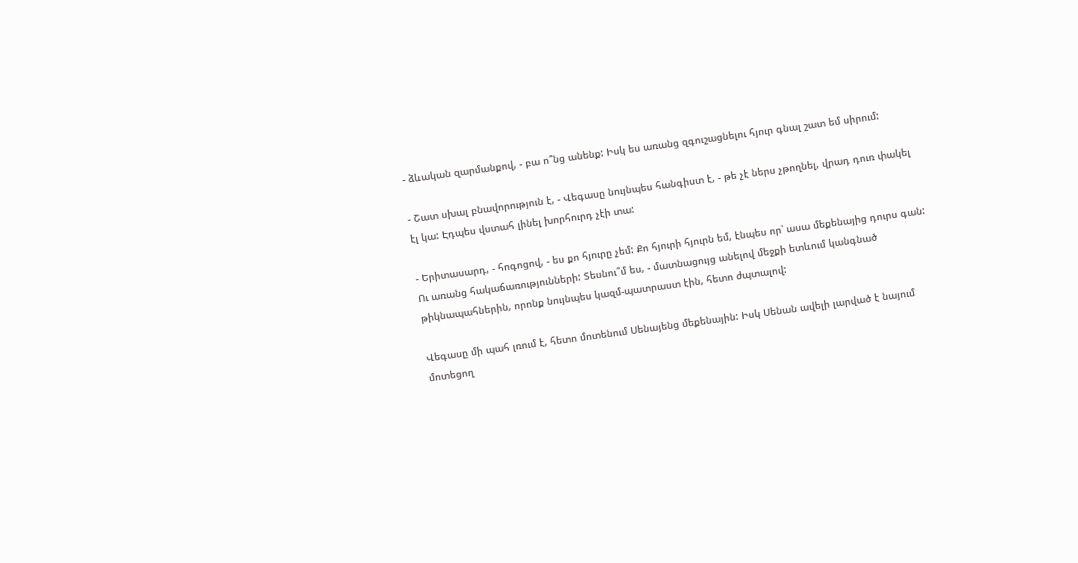- ձևական զարմանքով, - բա ո՞նց անենք: Իսկ ես առանց զգուշացնելու հյուր գնալ շատ եմ սիրում:

- Շատ սխալ բնավորություն է, - Վեգասը նույնպես հանգիստ է, - թե չէ ներս չթողնել, վրադ դուռ փակել էլ կա: Էդպես վստահ լինել խորհուրդ չէի տա:

- Երիտասարդ, - հոգոցով, - ես քո հյուրը չեմ: Քո հյուրի հյուրն եմ, էնպես որ՝ ասա մեքենայից դուրս գան: Ու առանց հակաճառությունների: Տեսնու՞մ ես, - մատնացույց անելով մեջքի ետևում կանգնած թիկնապահներին, որոնք նույնպես կազմ-պատրաստ էին, հետո ժպտալով:

Վեգասը մի պահ լռում է, հետո մոտենում Սենայենց մեքենային: Իսկ Սենան ավելի լարված է նայում մոտեցող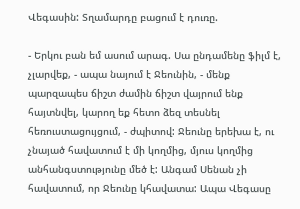Վեգասին: Տղամարդը բացում է դուռը.

- Երկու բան եմ ասում արագ. Սա ընդամենը ֆիլմ է, չլարվեք, - ապա նայում է Ջեունին, - մենք պարզապես ճիշտ ժամին ճիշտ վայրում ենք հայտնվել, կարող եք հետո ձեզ տեսնել հեռուստացույցում, - ժպիտով: Ջեունը երեխա է, ու չնայած հավատում է մի կողմից, մյուս կողմից անհանգստությունը մեծ է: Անգամ Սենան չի հավատում, որ Ջեունը կհավատա: Ապա Վեգասը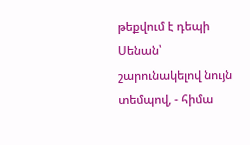թեքվում է դեպի Սենան՝ շարունակելով նույն տեմպով, - հիմա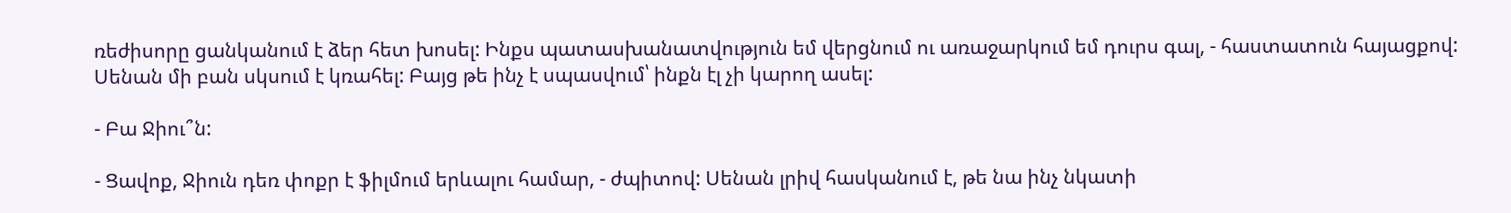ռեժիսորը ցանկանում է ձեր հետ խոսել: Ինքս պատասխանատվություն եմ վերցնում ու առաջարկում եմ դուրս գալ, - հաստատուն հայացքով: Սենան մի բան սկսում է կռահել: Բայց թե ինչ է սպասվում՝ ինքն էլ չի կարող ասել:

- Բա Ջիու՞ն:

- Ցավոք, Ջիուն դեռ փոքր է ֆիլմում երևալու համար, - ժպիտով: Սենան լրիվ հասկանում է, թե նա ինչ նկատի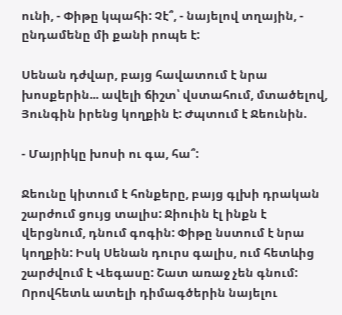ունի, - Փիթը կպահի: Չէ՞, - նայելով տղային, - ընդամենը մի քանի րոպե է:

Սենան դժվար, բայց հավատում է նրա խոսքերին... ավելի ճիշտ՝ վստահում, մտածելով, Յունգին իրենց կողքին է: Ժպտում է Ջեունին.

- Մայրիկը խոսի ու գա, հա՞:

Ջեունը կիտում է հոնքերը, բայց գլխի դրական շարժում ցույց տալիս: Ջիուին էլ ինքն է վերցնում, դնում գոգին: Փիթը նստում է նրա կողքին: Իսկ Սենան դուրս գալիս, ում հետևից շարժվում է Վեգասը: Շատ առաջ չեն գնում: Որովհետև ատելի դիմագծերին նայելու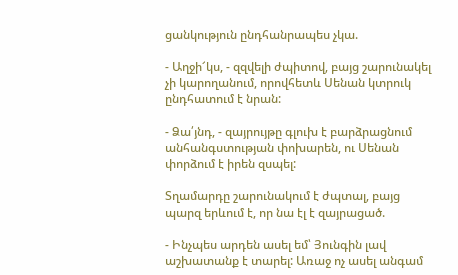ցանկություն ընդհանրապես չկա.

- Աղջի՜կս, - զզվելի ժպիտով, բայց շարունակել չի կարողանում, որովհետև Սենան կտրուկ ընդհատում է նրան:

- Ձա՛յնդ, - զայրույթը գլուխ է բարձրացնում անհանգստության փոխարեն, ու Սենան փորձում է իրեն զսպել:

Տղամարդը շարունակում է ժպտալ, բայց պարզ երևում է, որ նա էլ է զայրացած.

- Ինչպես արդեն ասել եմ՝ Յունգին լավ աշխատանք է տարել: Առաջ ոչ ասել անգամ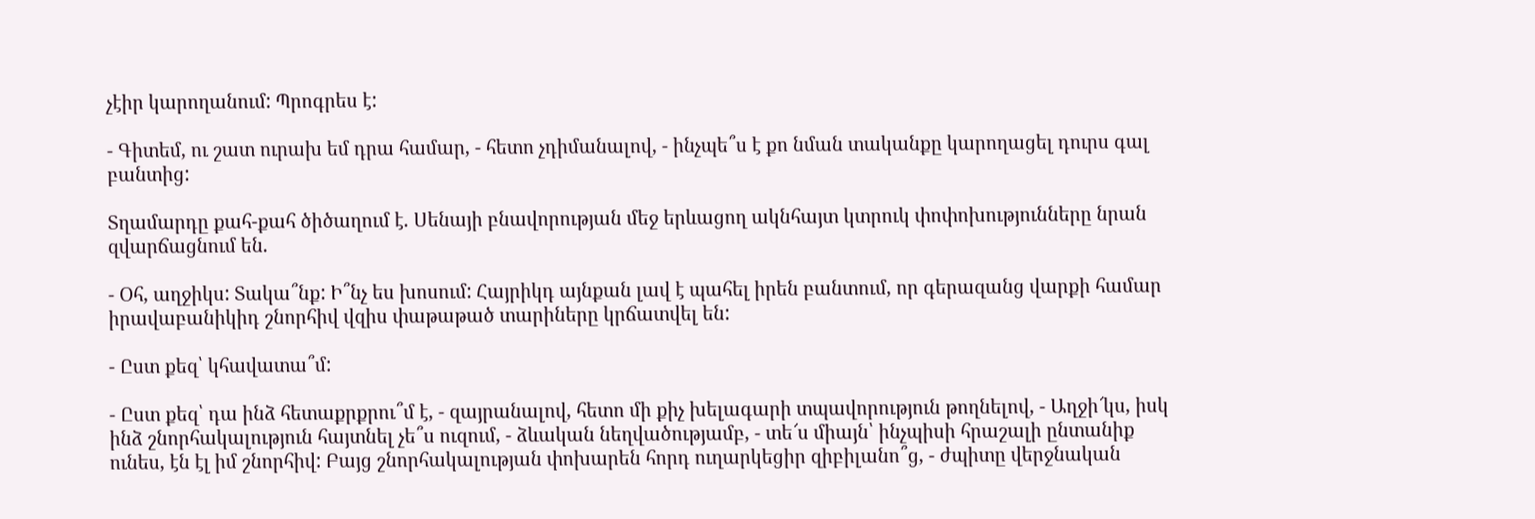չէիր կարողանում: Պրոգրես է:

- Գիտեմ, ու շատ ուրախ եմ դրա համար, - հետո չդիմանալով, - ինչպե՞ս է քո նման տականքը կարողացել դուրս գալ բանտից:

Տղամարդը քահ-քահ ծիծաղում է. Սենայի բնավորության մեջ երևացող ակնհայտ կտրուկ փոփոխությունները նրան զվարճացնում են.

- Օհ, աղջիկս: Տակա՞նք: Ի՞նչ ես խոսում: Հայրիկդ այնքան լավ է պահել իրեն բանտում, որ գերազանց վարքի համար իրավաբանիկիդ շնորհիվ վզիս փաթաթած տարիները կրճատվել են:

- Ըստ քեզ՝ կհավատա՞մ:

- Ըստ քեզ՝ դա ինձ հետաքրքրու՞մ է, - զայրանալով, հետո մի քիչ խելագարի տպավորություն թողնելով, - Աղջի՜կս, իսկ ինձ շնորհակալություն հայտնել չե՞ս ուզում, - ձևական նեղվածությամբ, - տե՜ս միայն՝ ինչպիսի հրաշալի ընտանիք ունես, էն էլ իմ շնորհիվ: Բայց շնորհակալության փոխարեն հորդ ուղարկեցիր զիբիլանո՞ց, - ժպիտը վերջնական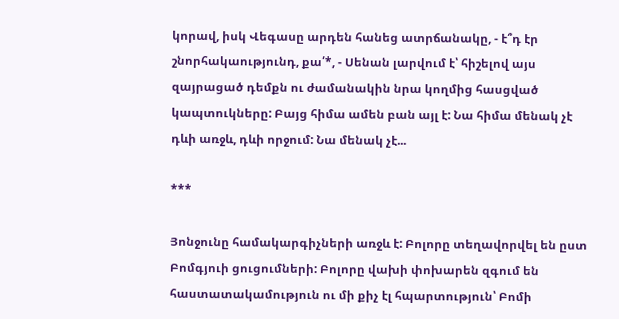կորավ, իսկ Վեգասը արդեն հանեց ատրճանակը, - է՞դ էր շնորհակաությունդ, քա՛*, - Սենան լարվում է՝ հիշելով այս զայրացած դեմքն ու ժամանակին նրա կողմից հասցված կապտուկները: Բայց հիմա ամեն բան այլ է: Նա հիմա մենակ չէ դևի առջև, դևի որջում: Նա մենակ չէ...

***

Յոնջունը համակարգիչների առջև է: Բոլորը տեղավորվել են ըստ Բոմգյուի ցուցումների: Բոլորը վախի փոխարեն զգում են հաստատակամություն ու մի քիչ էլ հպարտություն՝ Բոմի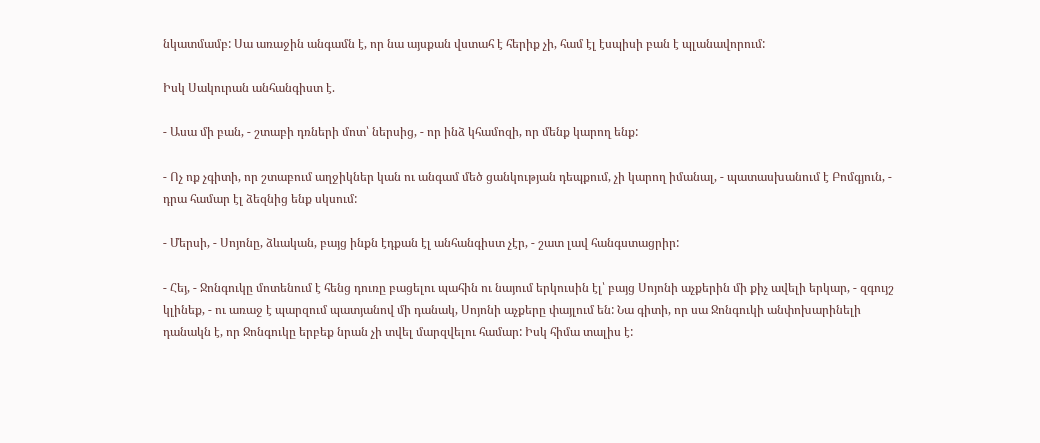նկատմամբ: Սա առաջին անգամն է, որ նա այսքան վստահ է հերիք չի, համ էլ էսպիսի բան է պլանավորում:

Իսկ Սակուրան անհանգիստ է.

- Ասա մի բան, - շտաբի դռների մոտ՝ ներսից, - որ ինձ կհամոզի, որ մենք կարող ենք:

- Ոչ ոք չգիտի, որ շտաբում աղջիկներ կան ու անգամ մեծ ցանկության դեպքում, չի կարող իմանալ, - պատասխանում է Բոմգյուն, - դրա համար էլ ձեզնից ենք սկսում:

- Մերսի, - Սոյոնը, ձևական, բայց ինքն էդքան էլ անհանգիստ չէր, - շատ լավ հանգստացրիր:

- Հեյ, - Ջոնգուկը մոտենում է հենց դուռը բացելու պահին ու նայում երկուսին էլ՝ բայց Սոյոնի աչքերին մի քիչ ավելի երկար, - զգույշ կլինեք, - ու առաջ է պարզում պատյանով մի դանակ, Սոյոնի աչքերը փայլում են: Նա գիտի, որ սա Ջոնգուկի անփոխարինելի դանակն է, որ Ջոնգուկը երբեք նրան չի տվել մարզվելու համար: Իսկ հիմա տալիս է: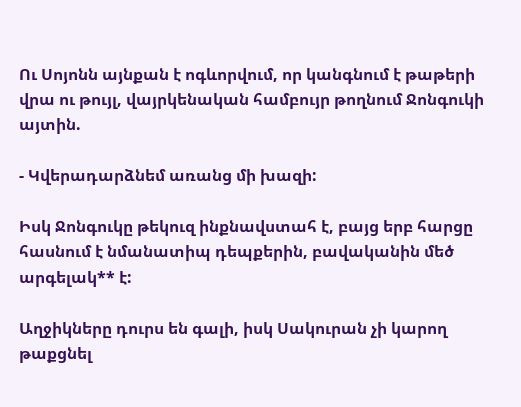Ու Սոյոնն այնքան է ոգևորվում, որ կանգնում է թաթերի վրա ու թույլ, վայրկենական համբույր թողնում Ջոնգուկի այտին.

- Կվերադարձնեմ առանց մի խազի:

Իսկ Ջոնգուկը թեկուզ ինքնավստահ է, բայց երբ հարցը հասնում է նմանատիպ դեպքերին, բավականին մեծ արգելակ** է:

Աղջիկները դուրս են գալի, իսկ Սակուրան չի կարող թաքցնել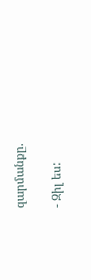զարմանքը.

- Զիլ ես: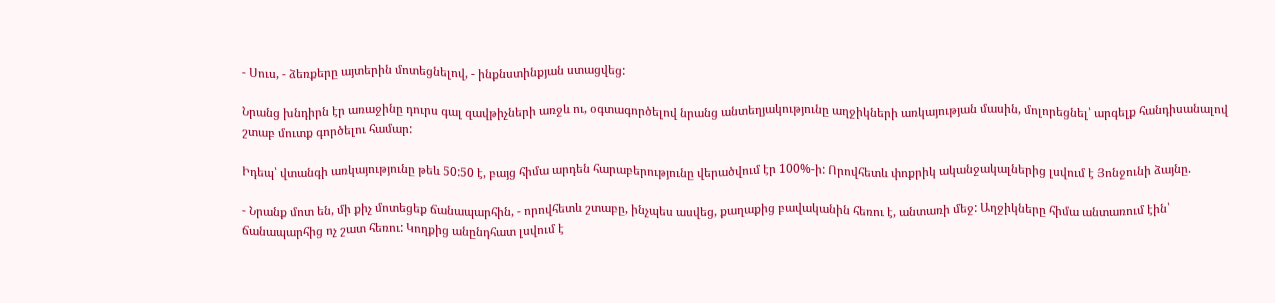- Սուս, - ձեռքերը այտերին մոտեցնելով, - ինքնստինքյան ստացվեց:

Նրանց խնդիրն էր առաջինը դուրս գալ զավթիչների առջև ու, օգտագործելով նրանց անտեղյակությունը աղջիկների առկայության մասին, մոլորեցնել՝ արգելք հանդիսանալով շտաբ մուտք գործելու համար:

Իդեպ՝ վտանգի առկայությունը թեև 50:50 է, բայց հիմա արդեն հարաբերությունը վերածվում էր 100%-ի: Որովհետև փոքրիկ ականջակալներից լսվում է Յոնջունի ձայնը.

- Նրանք մոտ են, մի քիչ մոտեցեք ճանապարհին, - որովհետև շտաբը, ինչպես ասվեց, քաղաքից բավականին հեռու է, անտառի մեջ: Աղջիկները հիմա անտառում էին՝ ճանապարհից ոչ շատ հեռու: Կողքից անընդհատ լսվում է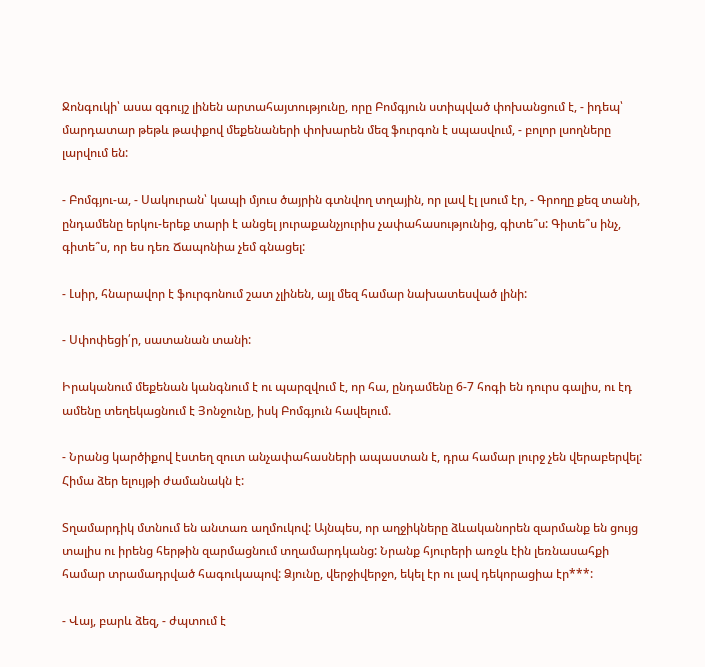Ջոնգուկի՝ ասա զգույշ լինեն արտահայտությունը, որը Բոմգյուն ստիպված փոխանցում է, - իդեպ՝ մարդատար թեթև թափքով մեքենաների փոխարեն մեզ ֆուրգոն է սպասվում, - բոլոր լսողները լարվում են:

- Բոմգյու-ա, - Սակուրան՝ կապի մյուս ծայրին գտնվող տղային, որ լավ էլ լսում էր, - Գրողը քեզ տանի, ընդամենը երկու-երեք տարի է անցել յուրաքանչյուրիս չափահասությունից, գիտե՞ս: Գիտե՞ս ինչ, գիտե՞ս, որ ես դեռ Ճապոնիա չեմ գնացել:

- Լսիր, հնարավոր է ֆուրգոնում շատ չլինեն, այլ մեզ համար նախատեսված լինի:

- Սփոփեցի՛ր, սատանան տանի:

Իրականում մեքենան կանգնում է ու պարզվում է, որ հա, ընդամենը 6-7 հոգի են դուրս գալիս, ու էդ ամենը տեղեկացնում է Յոնջունը, իսկ Բոմգյուն հավելում.

- Նրանց կարծիքով էստեղ զուտ անչափահասների ապաստան է, դրա համար լուրջ չեն վերաբերվել: Հիմա ձեր ելույթի ժամանակն է:

Տղամարդիկ մտնում են անտառ աղմուկով: Այնպես, որ աղջիկները ձևականորեն զարմանք են ցույց տալիս ու իրենց հերթին զարմացնում տղամարդկանց: Նրանք հյուրերի առջև էին լեռնասահքի համար տրամադրված հագուկապով: Ձյունը, վերջիվերջո, եկել էր ու լավ դեկորացիա էր***:

- Վայ, բարև ձեզ, - ժպտում է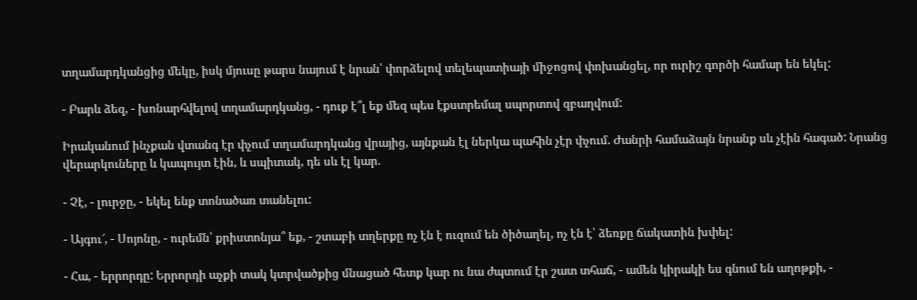տղամարդկանցից մեկը, իսկ մյուսը թարս նայում է նրան՝ փորձելով տելեպատիայի միջոցով փոխանցել, որ ուրիշ գործի համար են եկել:

- Բարև ձեզ, - խոնարհվելով տղամարդկանց, - դուք է՞լ եք մեզ պես էքստրեմալ սպորտով զբաղվում:

Իրականում ինչքան վտանգ էր փչում տղամարդկանց վրայից, այնքան էլ ներկա պահին չէր փչում. Ժանրի համաձայն նրանք սև չէին հագած: Նրանց վերարկուները և կապույտ էին, և սպիտակ, դե սև էլ կար.

- Չէ, - լուրջը, - եկել ենք տոնածառ տանելու:

- Այգու՜, - Սոյոնը, - ուրեմն՝ քրիստոնյա՞ եք, - շտաբի տղերքը ոչ էն է ուզում են ծիծաղել, ոչ էն է՝ ձեռքը ճակատին խփել:

- Հա, - երրորդը: Երրորդի աչքի տակ կտրվածքից մնացած հետք կար ու նա ժպտում էր շատ տհաճ, - ամեն կիրակի ես գնում են աղոթքի, -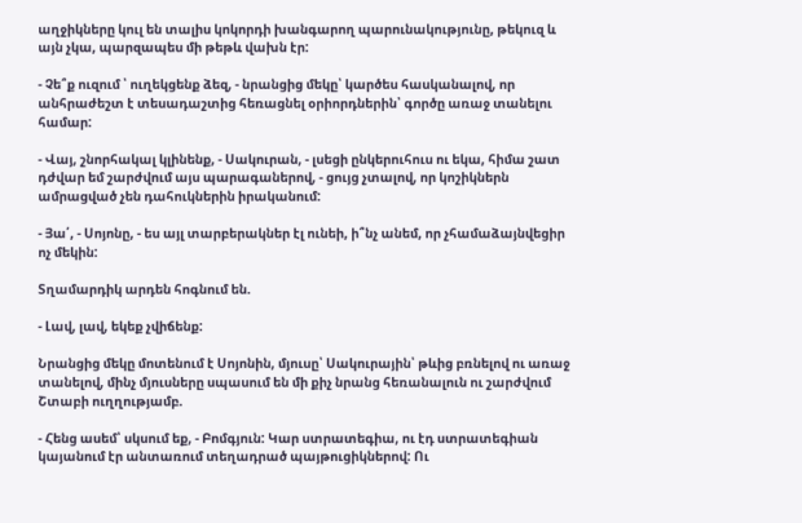աղջիկները կուլ են տալիս կոկորդի խանգարող պարունակությունը, թեկուզ և այն չկա, պարզապես մի թեթև վախն էր:

- Չե՞ք ուզում ՝ ուղեկցենք ձեզ, - նրանցից մեկը՝ կարծես հասկանալով, որ անհրաժեշտ է տեսադաշտից հեռացնել օրիորդներին՝ գործը առաջ տանելու համար:

- Վայ, շնորհակալ կլինենք, - Սակուրան, - լսեցի ընկերուհուս ու եկա, հիմա շատ դժվար եմ շարժվում այս պարագաներով, - ցույց չտալով, որ կոշիկներն ամրացված չեն դահուկներին իրականում:

- Յա՛, - Սոյոնը, - ես այլ տարբերակներ էլ ունեի, ի՞նչ անեմ, որ չհամաձայնվեցիր ոչ մեկին:

Տղամարդիկ արդեն հոգնում են.

- Լավ, լավ, եկեք չվիճենք:

Նրանցից մեկը մոտենում է Սոյոնին, մյուսը՝ Սակուրային՝ թևից բռնելով ու առաջ տանելով, մինչ մյուսները սպասում են մի քիչ նրանց հեռանալուն ու շարժվում Շտաբի ուղղությամբ.

- Հենց ասեմ՝ սկսում եք, - Բոմգյուն: Կար ստրատեգիա, ու էդ ստրատեգիան կայանում էր անտառում տեղադրած պայթուցիկներով: Ու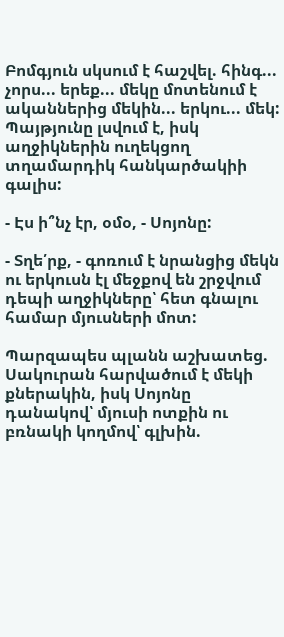Բոմգյուն սկսում է հաշվել. հինգ... չորս... երեք... մեկը մոտենում է ականներից մեկին... երկու... մեկ: Պայթյունը լսվում է, իսկ աղջիկներին ուղեկցող տղամարդիկ հանկարծակիի գալիս:

- Էս ի՞նչ էր, օմօ, - Սոյոնը:

- Տղե՛րք, - գոռում է նրանցից մեկն ու երկուսն էլ մեջքով են շրջվում դեպի աղջիկները՝ հետ գնալու համար մյուսների մոտ:

Պարզապես պլանն աշխատեց. Սակուրան հարվածում է մեկի քներակին, իսկ Սոյոնը դանակով՝ մյուսի ոտքին ու բռնակի կողմով՝ գլխին.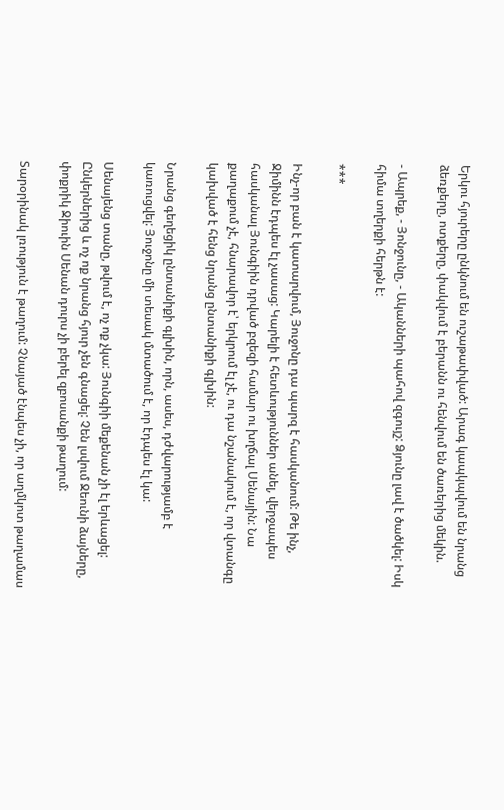Երկու հյուրերը ընկնում են ուշաթափված: Արագ կապկպվում են նրանց ձեռքերը, ոտքերը, փակվում է բերանն ու հենվում են ծառերից մեկին.

- Ապրեք, - Յոնջունը, - Ականների պահով զգույշ: Ձյունը լավ է ծածկել: Իսկ հիմա տղերքի հերթն է:

***

Ինչ-որ բան է կատարվում, Յուջոնը դա պարզ է հասկանում: Թե ինչ, Ջիմինն էդպես էլ չասաց: Կարելի է հետևություններ անել, վերջապես հասկանալ Յունգիին դրված բզեզի համար ու խղճալ Սենային: Նա քաղաքում չէ, հնարավոր է՝ երկրում էլ չէ, ու դա նշանակում է, որ վտանգը կախված է հենց նրանց ընտանիքի գլխին:

Նրանց գեղեցիկ ընտանիքի գլխին, որն, ասես, դժվարությամբ է կառուցվել: Յուջոնը մի տեսակ մտածում է, որ էդպես էլ կա:

Սենայենց տանը, թվում է, ոչ ոք չկա: Յունգիի մեքենան չի էլ երևացել: Ընկերներից և ոչ ոք նրանց հյուր չեն գնացել: Չեն լսվում Ջեունի ձայները, փոքրիկ Ջիուին Սենան դուրս չի բերել զբոսանքի թաղում:

Տարօրինակ լռություն է թաղում: Չնայած էնպես չի, որ աղմկոտ թաղամաս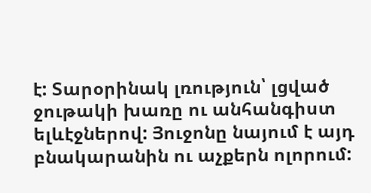է: Տարօրինակ լռություն՝ լցված ջութակի խառը ու անհանգիստ ելևէջներով: Յուջոնը նայում է այդ բնակարանին ու աչքերն ոլորում: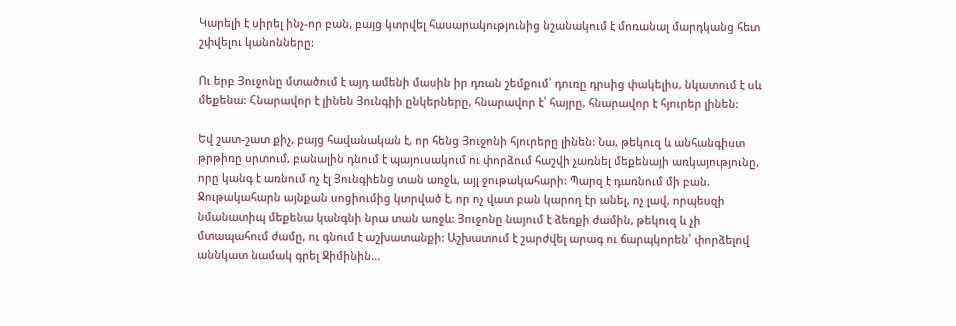Կարելի է սիրել ինչ-որ բան, բայց կտրվել հասարակությունից նշանակում է մոռանալ մարդկանց հետ շփվելու կանոնները:

Ու երբ Յուջոնը մտածում է այդ ամենի մասին իր դռան շեմքում՝ դուռը դրսից փակելիս, նկատում է սև մեքենա: Հնարավոր է լինեն Յունգիի ընկերները, հնարավոր է՝ հայրը, հնարավոր է հյուրեր լինեն:

Եվ շատ-շատ քիչ, բայց հավանական է, որ հենց Յուջոնի հյուրերը լինեն: Նա, թեկուզ և անհանգիստ թրթիռը սրտում, բանալին դնում է պայուսակում ու փորձում հաշվի չառնել մեքենայի առկայությունը, որը կանգ է առնում ոչ էլ Յունգիենց տան առջև, այլ ջութակահարի: Պարզ է դառնում մի բան. Ջութակահարն այնքան սոցիումից կտրված է, որ ոչ վատ բան կարող էր անել, ոչ լավ, որպեսզի նմանատիպ մեքենա կանգնի նրա տան առջև: Յուջոնը նայում է ձեռքի ժամին, թեկուզ և չի մտապահում ժամը, ու գնում է աշխատանքի: Աշխատում է շարժվել արագ ու ճարպկորեն՝ փորձելով աննկատ նամակ գրել Ջիմինին...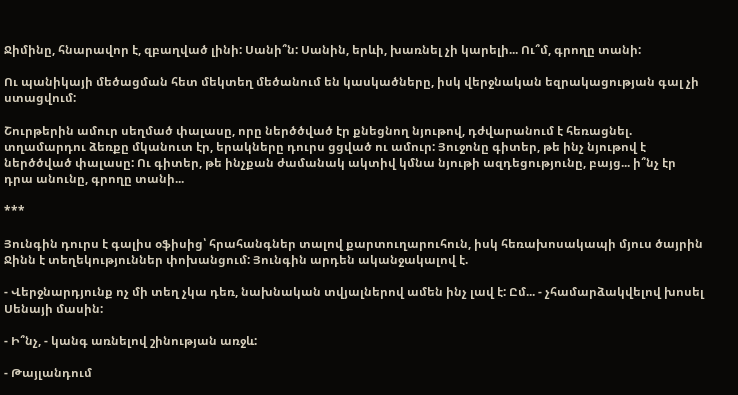Ջիմինը, հնարավոր է, զբաղված լինի: Սանի՞ն: Սանին, երևի, խառնել չի կարելի... Ու՞մ, գրողը տանի:

Ու պանիկայի մեծացման հետ մեկտեղ մեծանում են կասկածները, իսկ վերջնական եզրակացության գալ չի ստացվում:

Շուրթերին ամուր սեղմած փալասը, որը ներծծված էր քնեցնող նյութով, դժվարանում է հեռացնել. տղամարդու ձեռքը մկանուտ էր, երակները դուրս ցցված ու ամուր: Յուջոնը գիտեր, թե ինչ նյութով է ներծծված փալասը: Ու գիտեր, թե ինչքան ժամանակ ակտիվ կմնա նյութի ազդեցությունը, բայց... ի՞նչ էր դրա անունը, գրողը տանի...

***

Յունգին դուրս է գալիս օֆիսից՝ հրահանգներ տալով քարտուղարուհուն, իսկ հեռախոսակապի մյուս ծայրին Ջինն է տեղեկություններ փոխանցում: Յունգին արդեն ականջակալով է.

- Վերջնարդյունք ոչ մի տեղ չկա դեռ, նախնական տվյալներով ամեն ինչ լավ է: Ըմ... - չհամարձակվելով խոսել Սենայի մասին:

- Ի՞նչ, - կանգ առնելով շինության առջև:

- Թայլանդում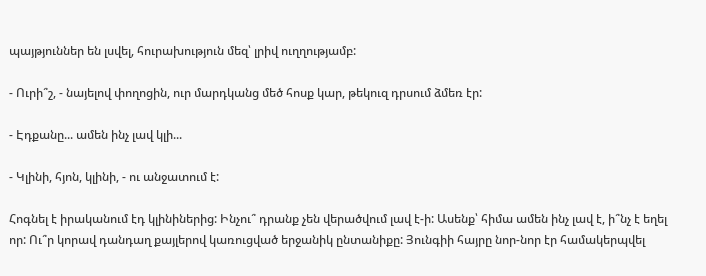պայթյուններ են լսվել, հուրախություն մեզ՝ լրիվ ուղղությամբ:

- Ուրի՞շ, - նայելով փողոցին, ուր մարդկանց մեծ հոսք կար, թեկուզ դրսում ձմեռ էր:

- Էդքանը... ամեն ինչ լավ կլի...

- Կլինի, հյոն, կլինի, - ու անջատում է:

Հոգնել է իրականում էդ կլինիներից: Ինչու՞ դրանք չեն վերածվում լավ է-ի: Ասենք՝ հիմա ամեն ինչ լավ է, ի՞նչ է եղել որ: Ու՞ր կորավ դանդաղ քայլերով կառուցված երջանիկ ընտանիքը: Յունգիի հայրը նոր-նոր էր համակերպվել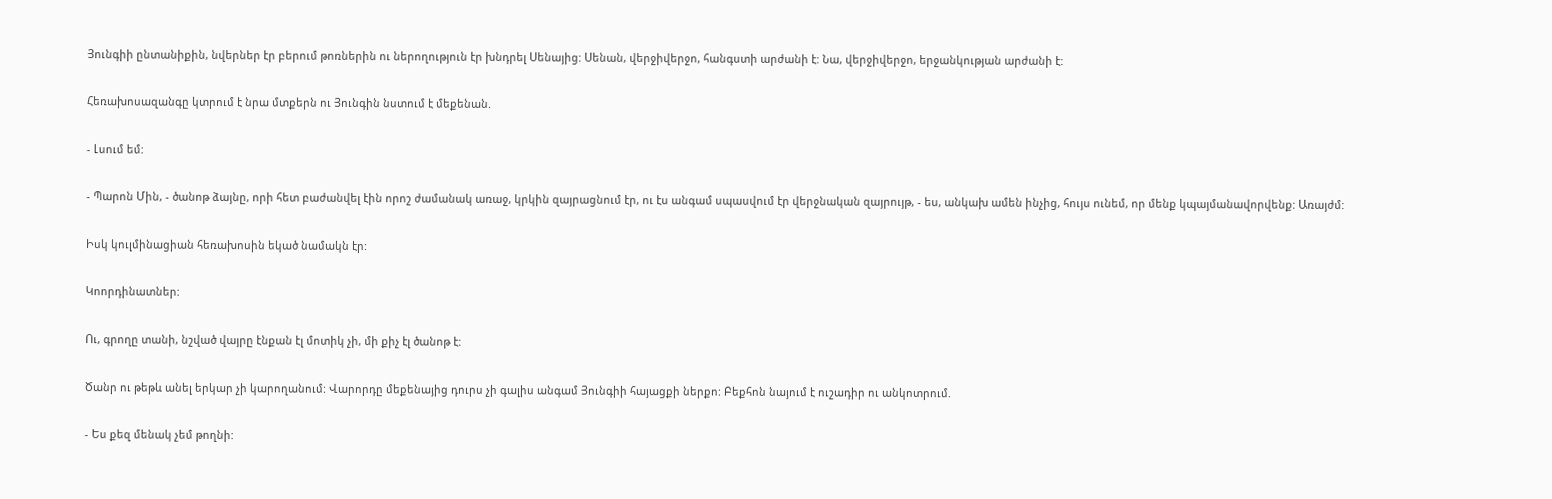Յունգիի ընտանիքին, նվերներ էր բերում թոռներին ու ներողություն էր խնդրել Սենայից: Սենան, վերջիվերջո, հանգստի արժանի է: Նա, վերջիվերջո, երջանկության արժանի է:

Հեռախոսազանգը կտրում է նրա մտքերն ու Յունգին նստում է մեքենան.

- Լսում եմ:

- Պարոն Մին, - ծանոթ ձայնը, որի հետ բաժանվել էին որոշ ժամանակ առաջ, կրկին զայրացնում էր, ու էս անգամ սպասվում էր վերջնական զայրույթ, - ես, անկախ ամեն ինչից, հույս ունեմ, որ մենք կպայմանավորվենք: Առայժմ:

Իսկ կուլմինացիան հեռախոսին եկած նամակն էր:

Կոորդինատներ:

Ու, գրողը տանի, նշված վայրը էնքան էլ մոտիկ չի, մի քիչ էլ ծանոթ է:

Ծանր ու թեթև անել երկար չի կարողանում: Վարորդը մեքենայից դուրս չի գալիս անգամ Յունգիի հայացքի ներքո: Բեքհոն նայում է ուշադիր ու անկոտրում.

- Ես քեզ մենակ չեմ թողնի: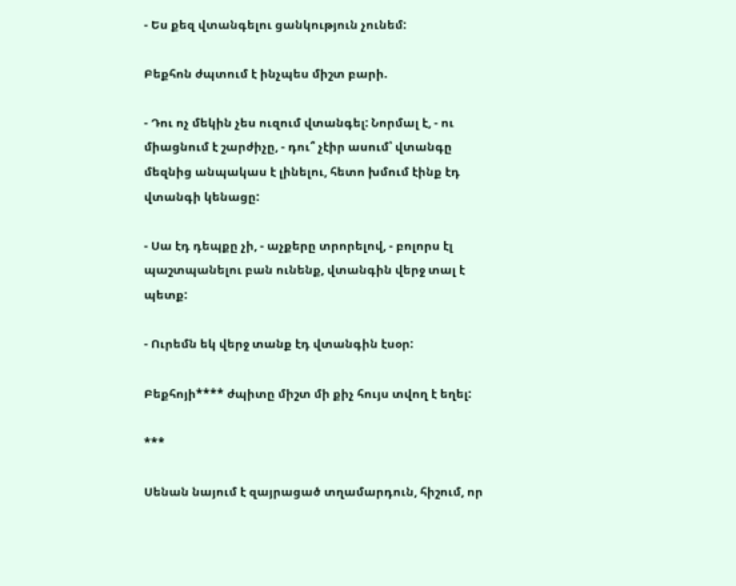- Ես քեզ վտանգելու ցանկություն չունեմ:

Բեքհոն ժպտում է ինչպես միշտ բարի.

- Դու ոչ մեկին չես ուզում վտանգել: Նորմալ է, - ու միացնում է շարժիչը, - դու՞ չէիր ասում՝ վտանգը մեզնից անպակաս է լինելու, հետո խմում էինք էդ վտանգի կենացը:

- Սա էդ դեպքը չի, - աչքերը տրորելով, - բոլորս էլ պաշտպանելու բան ունենք, վտանգին վերջ տալ է պետք:

- Ուրեմն եկ վերջ տանք էդ վտանգին էսօր:

Բեքհոյի**** ժպիտը միշտ մի քիչ հույս տվող է եղել:

***

Սենան նայում է զայրացած տղամարդուն, հիշում, որ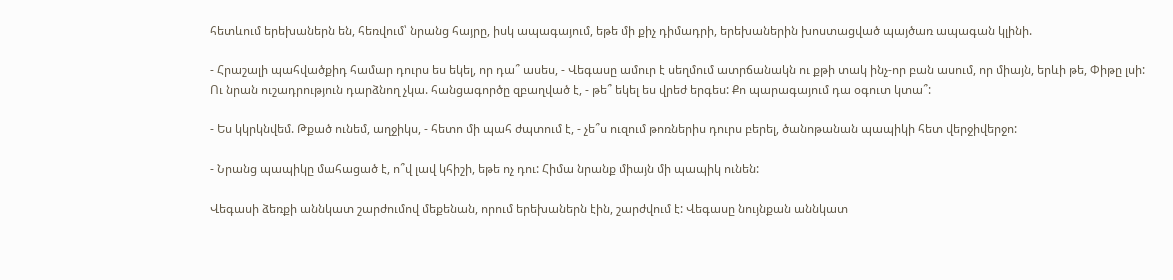հետևում երեխաներն են, հեռվում՝ նրանց հայրը, իսկ ապագայում, եթե մի քիչ դիմադրի, երեխաներին խոստացված պայծառ ապագան կլինի.

- Հրաշալի պահվածքիդ համար դուրս ես եկել, որ դա՞ ասես, - Վեգասը ամուր է սեղմում ատրճանակն ու քթի տակ ինչ-որ բան ասում, որ միայն, երևի թե, Փիթը լսի: Ու նրան ուշադրություն դարձնող չկա. հանցագործը զբաղված է, - թե՞ եկել ես վրեժ երգես: Քո պարագայում դա օգուտ կտա՞:

- Ես կկրկնվեմ. Թքած ունեմ, աղջիկս, - հետո մի պահ ժպտում է, - չե՞ս ուզում թոռներիս դուրս բերել, ծանոթանան պապիկի հետ վերջիվերջո:

- Նրանց պապիկը մահացած է, ո՞վ լավ կհիշի, եթե ոչ դու: Հիմա նրանք միայն մի պապիկ ունեն:

Վեգասի ձեռքի աննկատ շարժումով մեքենան, որում երեխաներն էին, շարժվում է: Վեգասը նույնքան աննկատ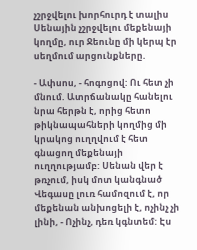չշրջվելու խորհուրդ է տալիս Սենային չշրջվելու մեքենայի կողմը, ուր Ջեունը մի կերպ էր սեղմում արցունքները.

- Ափսոս, - հոգոցով: Ու հետ չի մնում. Ատրճանակը հանելու նրա հերթն է, որից հետո թիկնապահների կողմից մի կրակոց ուղղվում է հետ գնացող մեքենայի ուղղությամբ: Սենան վեր է թռչում, իսկ մոտ կանգնած Վեգասը լուռ համոզում է, որ մեքենան անխոցելի է, ոչինչ չի լինի, - Ոչինչ, դեռ կգնտեմ: Էս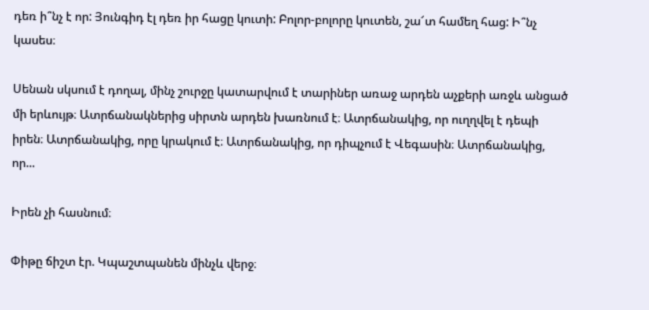դեռ ի՞նչ է որ: Յունգիդ էլ դեռ իր հացը կուտի: Բոլոր-բոլորը կուտեն, շա՜տ համեղ հաց: Ի՞նչ կասես։

Սենան սկսում է դողալ, մինչ շուրջը կատարվում է տարիներ առաջ արդեն աչքերի առջև անցած մի երևույթ։ Ատրճանակներից սիրտն արդեն խառնում է։ Ատրճանակից, որ ուղղվել է դեպի իրեն։ Ատրճանակից, որը կրակում է։ Ատրճանակից, որ դիպչում է Վեգասին։ Ատրճանակից, որ...

Իրեն չի հասնում։

Փիթը ճիշտ էր. Կպաշտպանեն մինչև վերջ։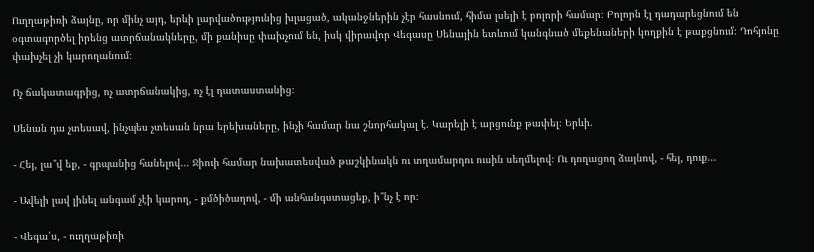Ուղղաթիռի ձայնը, որ մինչ այդ, երևի լարվածությունից խլացած, ականջներին չէր հասնում, հիմա լսելի է բոլորի համար։ Բոլորն էլ դադարեցնում են օգտագործել իրենց ատրճանակները, մի քանիսը փախչում են, իսկ վիրավոր Վեգասը Սենային ետևում կանգնած մեքենաների կողքին է թաքցնում։ Դոհյոնը փախչել չի կարողանում։

Ոչ ճակատագրից, ոչ ատրճանակից, ոչ էլ դատաստանից։

Սենան դա չտեսավ, ինչպես չտեսան նրա երեխաները, ինչի համար նա շնորհակալ է. Կարելի է արցունք թափել։ Երևի.

- Հեյ, լա՞վ եք, - գրպանից հանելով... Ջիուի համար նախատեսված թաշկինակն ու տղամարդու ուսին սեղմելով։ Ու դողացող ձայնով, - հեյ, դուք...

- Ավելի լավ լինել անգամ չէի կարող, - քմծիծաղով, - մի անհանգստացեք, ի՞նչ է որ։

- Վեգա՛ս, - ուղղաթիռի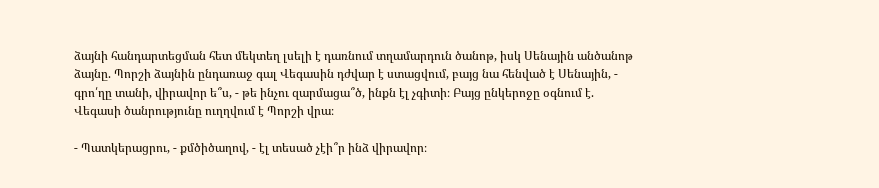ձայնի հանդարտեցման հետ մեկտեղ լսելի է դառնում տղամարդուն ծանոթ, իսկ Սենային անծանոթ ձայնը. Պորշի ձայնին ընդառաջ գալ Վեգասին դժվար է ստացվում, բայց նա հենված է Սենային, - գրո՛ղը տանի, վիրավոր ե՞ս, - թե ինչու զարմացա՞ծ, ինքն էլ չգիտի։ Բայց ընկերոջը օգնում է. Վեգասի ծանրությունը ուղղվում է Պորշի վրա։

- Պատկերացրու, - քմծիծաղով, - էլ տեսած չէի՞ր ինձ վիրավոր։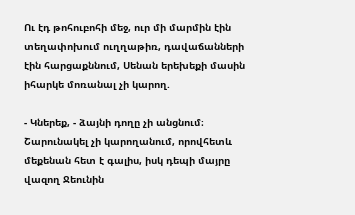Ու էդ թոհուբոհի մեջ, ուր մի մարմին էին տեղափոխում ուղղաթիռ, դավաճանների էին հարցաքննում, Սենան երեխեքի մասին իհարկե մոռանալ չի կարող.

- Կներեք, - ձայնի դողը չի անցնում։ Շարունակել չի կարողանում, որովհետև մեքենան հետ է գալիս, իսկ դեպի մայրը վազող Ջեունին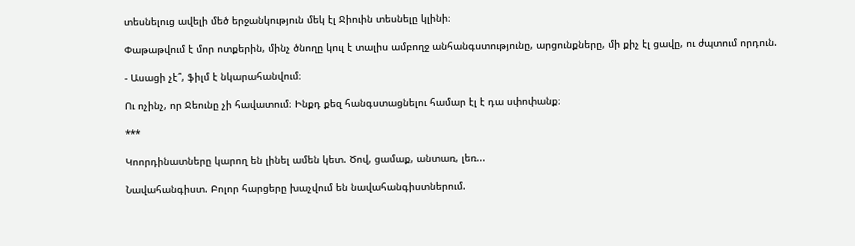տեսնելուց ավելի մեծ երջանկություն մեկ էլ Ջիուին տեսնելը կլինի։

Փաթաթվում է մոր ոտքերին, մինչ ծնողը կուլ է տալիս ամբողջ անհանգստությունը, արցունքները, մի քիչ էլ ցավը, ու ժպտում որդուն.

- Ասացի չէ՞, ֆիլմ է նկարահանվում։

Ու ոչինչ, որ Ջեունը չի հավատում։ Ինքդ քեզ հանգստացնելու համար էլ է դա սփոփանք։

***

Կոորդինատները կարող են լինել ամեն կետ. Ծով, ցամաք, անտառ, լեռ...

Նավահանգիստ. Բոլոր հարցերը խաչվում են նավահանգիստներում.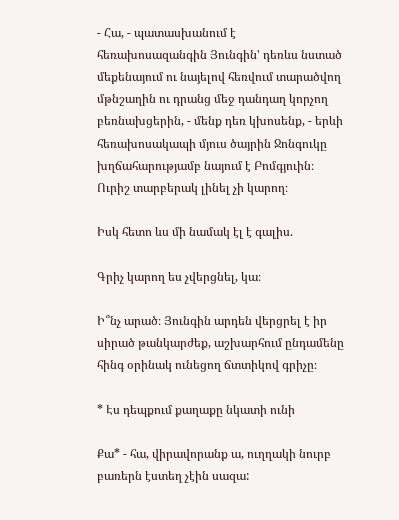- Հա, - պատասխանում է հեռախոսազանգին Յունգին' դեռևս նստած մեքենայում ու նայելով հեռվում տարածվող մթնշաղին ու դրանց մեջ դանդաղ կորչող բեռնախցերին, - մենք դեռ կխոսենք, - երևի հեռախոսակապի մյուս ծայրին Ջոնգուկը խղճահարությամբ նայում է Բոմգյուին։ Ուրիշ տարբերակ լինել չի կարող։

Իսկ հետո ևս մի նամակ էլ է գալիս.

Գրիչ կարող ես չվերցնել, կա։

Ի՞նչ արած։ Յունգին արդեն վերցրել է իր սիրած թանկարժեք, աշխարհում ընդամենը հինգ օրինակ ունեցող ճտտիկով գրիչը։

* Էս դեպքում քաղաքը նկատի ունի

Քա* - հա, վիրավորանք ա, ուղղակի նուրբ բառերն էստեղ չէին սազա: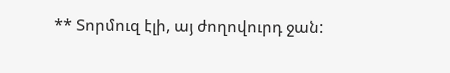** Տորմուզ էլի, այ ժողովուրդ ջան: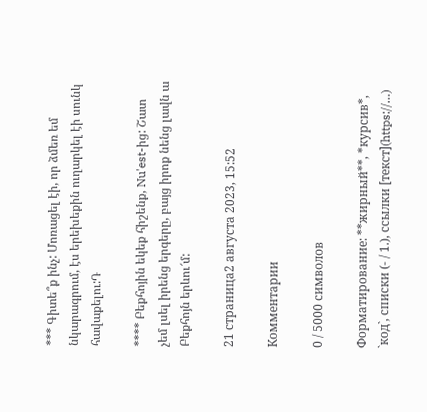*** Գիտե՞ք ինչ: Մոռացել էի, որ ձմեռ եմ նկարագրում, էս երեխեքին ուղարկել էի սունկ հավաքելու:Դ

**** Բեքհոյին եկեք հիշենք, Nu'est-ից: Շատ չեմ լսել իրենց երգերը, բայց իրոք նենց լավն ա Բեքհոյն երևու՜մ:

21 страница2 августа 2023, 15:52

Комментарии

0 / 5000 символов

Форматирование: **жирный**, *курсив*, `код`, списки (- / 1.), ссылки [текст](https://…)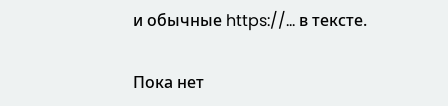и обычные https://… в тексте.

Пока нет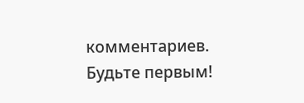комментариев. Будьте первым!